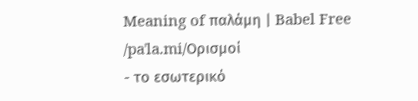Meaning of παλάμη | Babel Free
/paˈla.mi/Ορισμοί
- το εσωτερικό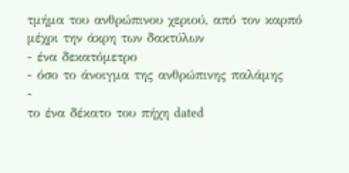τμήμα του ανθρώπινου χεριού, από τον καρπό μέχρι την άκρη των δακτύλων
- ένα δεκατόμετρο
- όσο το άνοιγμα της ανθρώπινης παλάμης
-
το ένα δέκατο του πήχη dated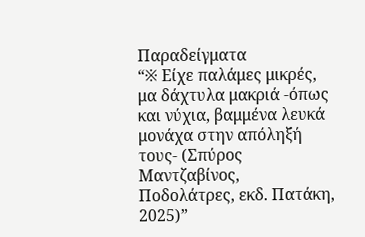Παραδείγματα
“※ Είχε παλάμες μικρές, μα δάχτυλα μακριά -όπως και νύχια, βαμμένα λευκά μονάχα στην απόληξή τους- (Σπύρος Μαντζαβίνος, Ποδολάτρες, εκδ. Πατάκη, 2025)”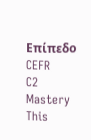Επίπεδο CEFR
C2
Mastery
This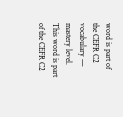word is part of the CEFR C2 vocabulary — mastery level.
This word is part of the CEFR C2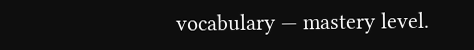vocabulary — mastery level.